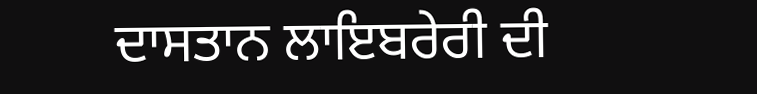ਦਾਸਤਾਨ ਲਾਇਬਰੇਰੀ ਦੀ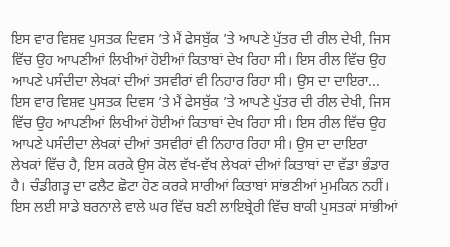ਇਸ ਵਾਰ ਵਿਸ਼ਵ ਪੁਸਤਕ ਦਿਵਸ ’ਤੇ ਮੈਂ ਫੇਸਬੁੱਕ ’ਤੇ ਆਪਣੇ ਪੁੱਤਰ ਦੀ ਰੀਲ ਦੇਖੀ, ਜਿਸ ਵਿੱਚ ਉਹ ਆਪਣੀਆਂ ਲਿਖੀਆਂ ਹੋਈਆਂ ਕਿਤਾਬਾਂ ਦੇਖ ਰਿਹਾ ਸੀ। ਇਸ ਰੀਲ ਵਿੱਚ ਉਹ ਆਪਣੇ ਪਸੰਦੀਦਾ ਲੇਖਕਾਂ ਦੀਆਂ ਤਸਵੀਰਾਂ ਵੀ ਨਿਹਾਰ ਰਿਹਾ ਸੀ। ਉਸ ਦਾ ਦਾਇਰਾ...
ਇਸ ਵਾਰ ਵਿਸ਼ਵ ਪੁਸਤਕ ਦਿਵਸ ’ਤੇ ਮੈਂ ਫੇਸਬੁੱਕ ’ਤੇ ਆਪਣੇ ਪੁੱਤਰ ਦੀ ਰੀਲ ਦੇਖੀ, ਜਿਸ ਵਿੱਚ ਉਹ ਆਪਣੀਆਂ ਲਿਖੀਆਂ ਹੋਈਆਂ ਕਿਤਾਬਾਂ ਦੇਖ ਰਿਹਾ ਸੀ। ਇਸ ਰੀਲ ਵਿੱਚ ਉਹ ਆਪਣੇ ਪਸੰਦੀਦਾ ਲੇਖਕਾਂ ਦੀਆਂ ਤਸਵੀਰਾਂ ਵੀ ਨਿਹਾਰ ਰਿਹਾ ਸੀ। ਉਸ ਦਾ ਦਾਇਰਾ ਲੇਖਕਾਂ ਵਿੱਚ ਹੈ, ਇਸ ਕਰਕੇ ਉਸ ਕੋਲ ਵੱਖ-ਵੱਖ ਲੇਖਕਾਂ ਦੀਆਂ ਕਿਤਾਬਾਂ ਦਾ ਵੱਡਾ ਭੰਡਾਰ ਹੈ। ਚੰਡੀਗੜ੍ਹ ਦਾ ਫਲੈਟ ਛੋਟਾ ਹੋਣ ਕਰਕੇ ਸਾਰੀਆਂ ਕਿਤਾਬਾਂ ਸਾਂਭਣੀਆਂ ਮੁਮਕਿਨ ਨਹੀਂ। ਇਸ ਲਈ ਸਾਡੇ ਬਰਨਾਲੇ ਵਾਲੇ ਘਰ ਵਿੱਚ ਬਣੀ ਲਾਇਬ੍ਰੇਰੀ ਵਿੱਚ ਬਾਕੀ ਪੁਸਤਕਾਂ ਸਾਂਭੀਆਂ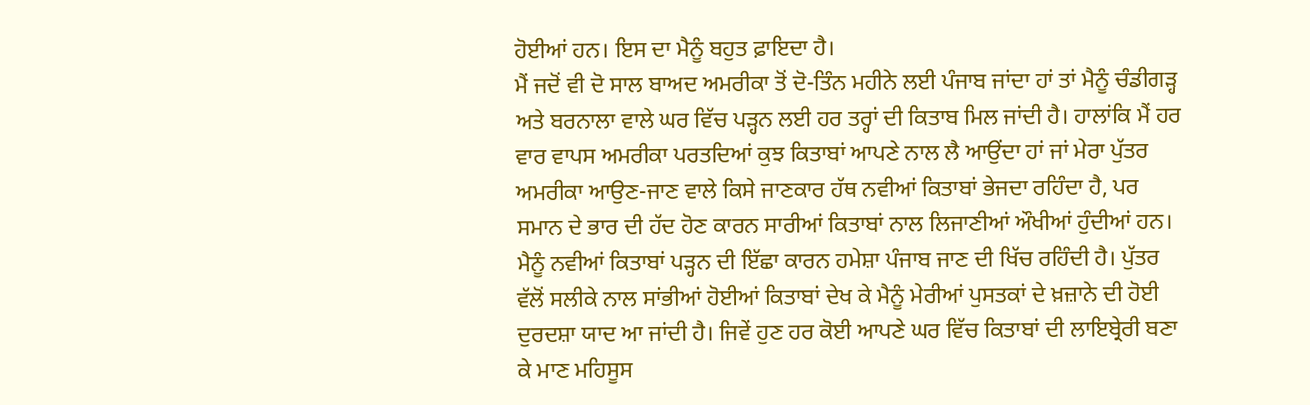ਹੋਈਆਂ ਹਨ। ਇਸ ਦਾ ਮੈਨੂੰ ਬਹੁਤ ਫ਼ਾਇਦਾ ਹੈ।
ਮੈਂ ਜਦੋਂ ਵੀ ਦੋ ਸਾਲ ਬਾਅਦ ਅਮਰੀਕਾ ਤੋਂ ਦੋ-ਤਿੰਨ ਮਹੀਨੇ ਲਈ ਪੰਜਾਬ ਜਾਂਦਾ ਹਾਂ ਤਾਂ ਮੈਨੂੰ ਚੰਡੀਗੜ੍ਹ ਅਤੇ ਬਰਨਾਲਾ ਵਾਲੇ ਘਰ ਵਿੱਚ ਪੜ੍ਹਨ ਲਈ ਹਰ ਤਰ੍ਹਾਂ ਦੀ ਕਿਤਾਬ ਮਿਲ ਜਾਂਦੀ ਹੈ। ਹਾਲਾਂਕਿ ਮੈਂ ਹਰ ਵਾਰ ਵਾਪਸ ਅਮਰੀਕਾ ਪਰਤਦਿਆਂ ਕੁਝ ਕਿਤਾਬਾਂ ਆਪਣੇ ਨਾਲ ਲੈ ਆਉਂਦਾ ਹਾਂ ਜਾਂ ਮੇਰਾ ਪੁੱਤਰ ਅਮਰੀਕਾ ਆਉਣ-ਜਾਣ ਵਾਲੇ ਕਿਸੇ ਜਾਣਕਾਰ ਹੱਥ ਨਵੀਆਂ ਕਿਤਾਬਾਂ ਭੇਜਦਾ ਰਹਿੰਦਾ ਹੈ, ਪਰ ਸਮਾਨ ਦੇ ਭਾਰ ਦੀ ਹੱਦ ਹੋਣ ਕਾਰਨ ਸਾਰੀਆਂ ਕਿਤਾਬਾਂ ਨਾਲ ਲਿਜਾਣੀਆਂ ਔਖੀਆਂ ਹੁੰਦੀਆਂ ਹਨ। ਮੈਨੂੰ ਨਵੀਆਂ ਕਿਤਾਬਾਂ ਪੜ੍ਹਨ ਦੀ ਇੱਛਾ ਕਾਰਨ ਹਮੇਸ਼ਾ ਪੰਜਾਬ ਜਾਣ ਦੀ ਖਿੱਚ ਰਹਿੰਦੀ ਹੈ। ਪੁੱਤਰ ਵੱਲੋਂ ਸਲੀਕੇ ਨਾਲ ਸਾਂਭੀਆਂ ਹੋਈਆਂ ਕਿਤਾਬਾਂ ਦੇਖ ਕੇ ਮੈਨੂੰ ਮੇਰੀਆਂ ਪੁਸਤਕਾਂ ਦੇ ਖ਼ਜ਼ਾਨੇ ਦੀ ਹੋਈ ਦੁਰਦਸ਼ਾ ਯਾਦ ਆ ਜਾਂਦੀ ਹੈ। ਜਿਵੇਂ ਹੁਣ ਹਰ ਕੋਈ ਆਪਣੇ ਘਰ ਵਿੱਚ ਕਿਤਾਬਾਂ ਦੀ ਲਾਇਬ੍ਰੇਰੀ ਬਣਾ ਕੇ ਮਾਣ ਮਹਿਸੂਸ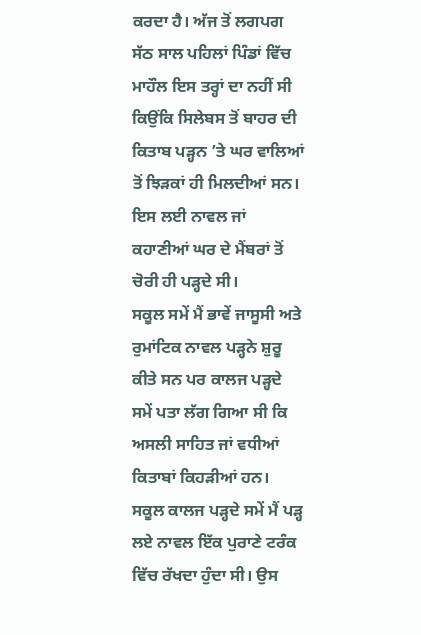ਕਰਦਾ ਹੈ। ਅੱਜ ਤੋਂ ਲਗਪਗ ਸੱਠ ਸਾਲ ਪਹਿਲਾਂ ਪਿੰਡਾਂ ਵਿੱਚ ਮਾਹੌਲ ਇਸ ਤਰ੍ਹਾਂ ਦਾ ਨਹੀਂ ਸੀ ਕਿਉਂਕਿ ਸਿਲੇਬਸ ਤੋਂ ਬਾਹਰ ਦੀ ਕਿਤਾਬ ਪੜ੍ਹਨ ’ਤੇ ਘਰ ਵਾਲਿਆਂ ਤੋਂ ਝਿੜਕਾਂ ਹੀ ਮਿਲਦੀਆਂ ਸਨ। ਇਸ ਲਈ ਨਾਵਲ ਜਾਂ ਕਹਾਣੀਆਂ ਘਰ ਦੇ ਮੈਂਬਰਾਂ ਤੋਂ ਚੋਰੀ ਹੀ ਪੜ੍ਹਦੇ ਸੀ।
ਸਕੂਲ ਸਮੇਂ ਮੈਂ ਭਾਵੇਂ ਜਾਸੂਸੀ ਅਤੇ ਰੁਮਾਂਟਿਕ ਨਾਵਲ ਪੜ੍ਹਨੇ ਸ਼ੁਰੂ ਕੀਤੇ ਸਨ ਪਰ ਕਾਲਜ ਪੜ੍ਹਦੇ ਸਮੇਂ ਪਤਾ ਲੱਗ ਗਿਆ ਸੀ ਕਿ ਅਸਲੀ ਸਾਹਿਤ ਜਾਂ ਵਧੀਆਂ ਕਿਤਾਬਾਂ ਕਿਹੜੀਆਂ ਹਨ। ਸਕੂਲ ਕਾਲਜ ਪੜ੍ਹਦੇ ਸਮੇਂ ਮੈਂ ਪੜ੍ਹ ਲਏ ਨਾਵਲ ਇੱਕ ਪੁਰਾਣੇ ਟਰੰਕ ਵਿੱਚ ਰੱਖਦਾ ਹੁੰਦਾ ਸੀ। ਉਸ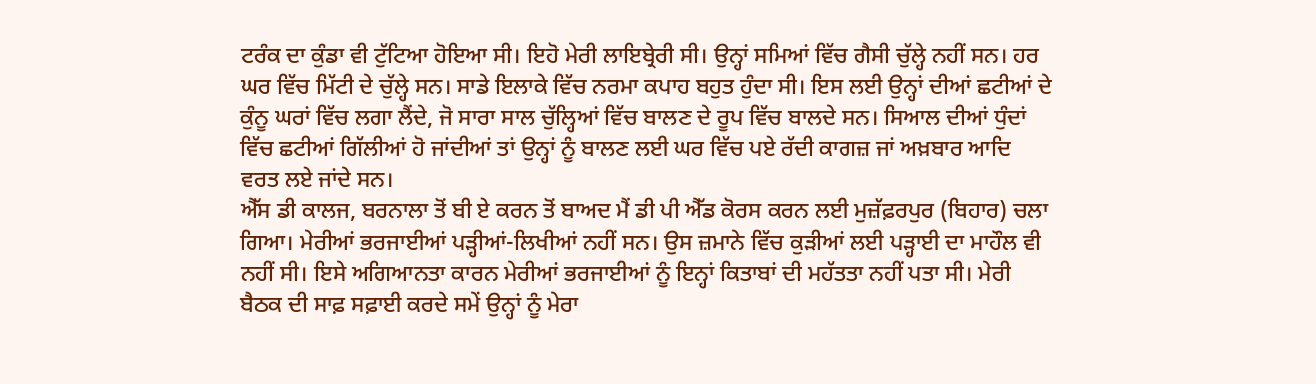ਟਰੰਕ ਦਾ ਕੁੰਡਾ ਵੀ ਟੁੱਟਿਆ ਹੋਇਆ ਸੀ। ਇਹੋ ਮੇਰੀ ਲਾਇਬ੍ਰੇਰੀ ਸੀ। ਉਨ੍ਹਾਂ ਸਮਿਆਂ ਵਿੱਚ ਗੈਸੀ ਚੁੱਲ੍ਹੇ ਨਹੀਂ ਸਨ। ਹਰ ਘਰ ਵਿੱਚ ਮਿੱਟੀ ਦੇ ਚੁੱਲ੍ਹੇ ਸਨ। ਸਾਡੇ ਇਲਾਕੇ ਵਿੱਚ ਨਰਮਾ ਕਪਾਹ ਬਹੁਤ ਹੁੰਦਾ ਸੀ। ਇਸ ਲਈ ਉਨ੍ਹਾਂ ਦੀਆਂ ਛਟੀਆਂ ਦੇ ਕੁੰਨੂ ਘਰਾਂ ਵਿੱਚ ਲਗਾ ਲੈਂਦੇ, ਜੋ ਸਾਰਾ ਸਾਲ ਚੁੱਲ੍ਹਿਆਂ ਵਿੱਚ ਬਾਲਣ ਦੇ ਰੂਪ ਵਿੱਚ ਬਾਲਦੇ ਸਨ। ਸਿਆਲ ਦੀਆਂ ਧੁੰਦਾਂ ਵਿੱਚ ਛਟੀਆਂ ਗਿੱਲੀਆਂ ਹੋ ਜਾਂਦੀਆਂ ਤਾਂ ਉਨ੍ਹਾਂ ਨੂੰ ਬਾਲਣ ਲਈ ਘਰ ਵਿੱਚ ਪਏ ਰੱਦੀ ਕਾਗਜ਼ ਜਾਂ ਅਖ਼ਬਾਰ ਆਦਿ ਵਰਤ ਲਏ ਜਾਂਦੇ ਸਨ।
ਐੱਸ ਡੀ ਕਾਲਜ, ਬਰਨਾਲਾ ਤੋਂ ਬੀ ਏ ਕਰਨ ਤੋਂ ਬਾਅਦ ਮੈਂ ਡੀ ਪੀ ਐੱਡ ਕੋਰਸ ਕਰਨ ਲਈ ਮੁਜ਼ੱਫ਼ਰਪੁਰ (ਬਿਹਾਰ) ਚਲਾ ਗਿਆ। ਮੇਰੀਆਂ ਭਰਜਾਈਆਂ ਪੜ੍ਹੀਆਂ-ਲਿਖੀਆਂ ਨਹੀਂ ਸਨ। ਉਸ ਜ਼ਮਾਨੇ ਵਿੱਚ ਕੁੜੀਆਂ ਲਈ ਪੜ੍ਹਾਈ ਦਾ ਮਾਹੌਲ ਵੀ ਨਹੀਂ ਸੀ। ਇਸੇ ਅਗਿਆਨਤਾ ਕਾਰਨ ਮੇਰੀਆਂ ਭਰਜਾਈਆਂ ਨੂੰ ਇਨ੍ਹਾਂ ਕਿਤਾਬਾਂ ਦੀ ਮਹੱਤਤਾ ਨਹੀਂ ਪਤਾ ਸੀ। ਮੇਰੀ ਬੈਠਕ ਦੀ ਸਾਫ਼ ਸਫ਼ਾਈ ਕਰਦੇ ਸਮੇਂ ਉਨ੍ਹਾਂ ਨੂੰ ਮੇਰਾ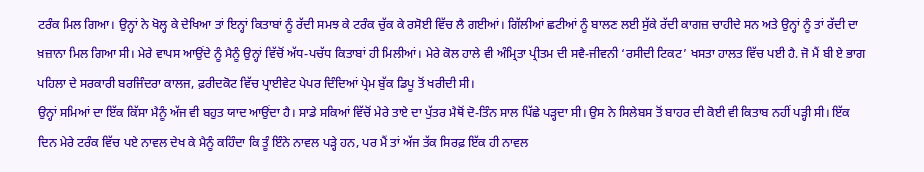ਟਰੰਕ ਮਿਲ ਗਿਆ। ਉਨ੍ਹਾਂ ਨੇ ਖੋਲ੍ਹ ਕੇ ਦੇਖਿਆ ਤਾਂ ਇਨ੍ਹਾਂ ਕਿਤਾਬਾਂ ਨੂੰ ਰੱਦੀ ਸਮਝ ਕੇ ਟਰੰਕ ਚੁੱਕ ਕੇ ਰਸੋਈ ਵਿੱਚ ਲੈ ਗਈਆਂ। ਗਿੱਲੀਆਂ ਛਟੀਆਂ ਨੂੰ ਬਾਲਣ ਲਈ ਸੁੱਕੇ ਰੱਦੀ ਕਾਗਜ਼ ਚਾਹੀਦੇ ਸਨ ਅਤੇ ਉਨ੍ਹਾਂ ਨੂੰ ਤਾਂ ਰੱਦੀ ਦਾ ਖ਼ਜ਼ਾਨਾ ਮਿਲ ਗਿਆ ਸੀ। ਮੇਰੇ ਵਾਪਸ ਆਉਂਦੇ ਨੂੰ ਮੈਨੂੰ ਉਨ੍ਹਾਂ ਵਿੱਚੋਂ ਅੱਧ-ਪਚੱਧ ਕਿਤਾਬਾਂ ਹੀ ਮਿਲੀਆਂ। ਮੇਰੇ ਕੋਲ ਹਾਲੇ ਵੀ ਅੰਮ੍ਰਿਤਾ ਪ੍ਰੀਤਮ ਦੀ ਸਵੈ-ਜੀਵਨੀ ‘ਰਸੀਦੀ ਟਿਕਟ’ ਖਸਤਾ ਹਾਲਤ ਵਿੱਚ ਪਈ ਹੈ. ਜੋ ਮੈਂ ਬੀ ਏ ਭਾਗ ਪਹਿਲਾ ਦੇ ਸਰਕਾਰੀ ਬਰਜਿੰਦਰਾ ਕਾਲਜ, ਫ਼ਰੀਦਕੋਟ ਵਿੱਚ ਪ੍ਰਾਈਵੇਟ ਪੇਪਰ ਦਿੰਦਿਆਂ ਪ੍ਰੇਮ ਬੁੱਕ ਡਿਪੂ ਤੋਂ ਖਰੀਦੀ ਸੀ।
ਉਨ੍ਹਾਂ ਸਮਿਆਂ ਦਾ ਇੱਕ ਕਿੱਸਾ ਮੈਨੂੰ ਅੱਜ ਵੀ ਬਹੁਤ ਯਾਦ ਆਉਂਦਾ ਹੈ। ਸਾਡੇ ਸਕਿਆਂ ਵਿੱਚੋਂ ਮੇਰੇ ਤਾਏ ਦਾ ਪੁੱਤਰ ਮੈਥੋਂ ਦੋ-ਤਿੰਨ ਸਾਲ ਪਿੱਛੇ ਪੜ੍ਹਦਾ ਸੀ। ਉਸ ਨੇ ਸਿਲੇਬਸ ਤੋਂ ਬਾਹਰ ਦੀ ਕੋਈ ਵੀ ਕਿਤਾਬ ਨਹੀਂ ਪੜ੍ਹੀ ਸੀ। ਇੱਕ ਦਿਨ ਮੇਰੇ ਟਰੰਕ ਵਿੱਚ ਪਏ ਨਾਵਲ ਦੇਖ ਕੇ ਮੈਨੂੰ ਕਹਿੰਦਾ ਕਿ ਤੂੰ ਇੰਨੇ ਨਾਵਲ ਪੜ੍ਹੇ ਹਨ, ਪਰ ਮੈਂ ਤਾਂ ਅੱਜ ਤੱਕ ਸਿਰਫ਼ ਇੱਕ ਹੀ ਨਾਵਲ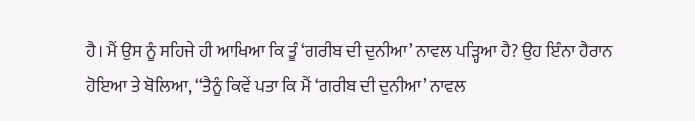ਹੈ। ਮੈਂ ਉਸ ਨੂੰ ਸਹਿਜੇ ਹੀ ਆਖਿਆ ਕਿ ਤੂੰ ‘ਗਰੀਬ ਦੀ ਦੁਨੀਆ’ ਨਾਵਲ ਪੜ੍ਹਿਆ ਹੈ? ਉਹ ਇੰਨਾ ਹੈਰਾਨ ਹੋਇਆ ਤੇ ਬੋਲਿਆ, ‘‘ਤੈਨੂੰ ਕਿਵੇਂ ਪਤਾ ਕਿ ਮੈਂ ‘ਗਰੀਬ ਦੀ ਦੁਨੀਆ’ ਨਾਵਲ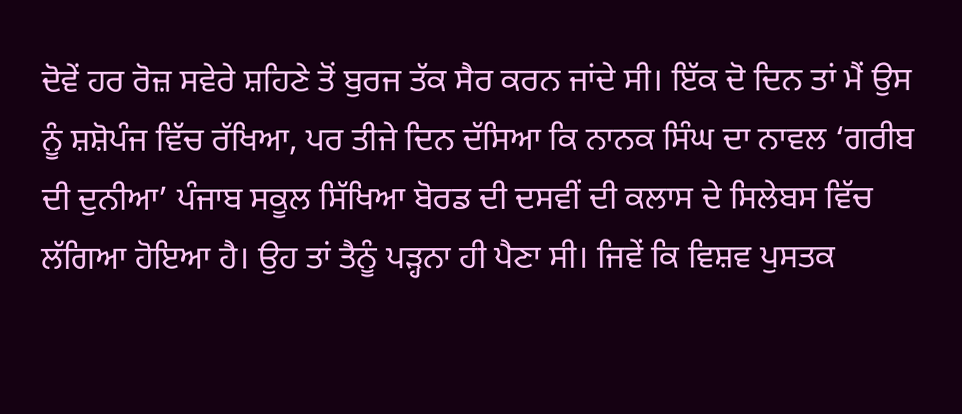ਦੋਵੇਂ ਹਰ ਰੋਜ਼ ਸਵੇਰੇ ਸ਼ਹਿਣੇ ਤੋਂ ਬੁਰਜ ਤੱਕ ਸੈਰ ਕਰਨ ਜਾਂਦੇ ਸੀ। ਇੱਕ ਦੋ ਦਿਨ ਤਾਂ ਮੈਂ ਉਸ ਨੂੰ ਸ਼ਸ਼ੋਪੰਜ ਵਿੱਚ ਰੱਖਿਆ, ਪਰ ਤੀਜੇ ਦਿਨ ਦੱਸਿਆ ਕਿ ਨਾਨਕ ਸਿੰਘ ਦਾ ਨਾਵਲ ‘ਗਰੀਬ ਦੀ ਦੁਨੀਆ’ ਪੰਜਾਬ ਸਕੂਲ ਸਿੱਖਿਆ ਬੋਰਡ ਦੀ ਦਸਵੀਂ ਦੀ ਕਲਾਸ ਦੇ ਸਿਲੇਬਸ ਵਿੱਚ ਲੱਗਿਆ ਹੋਇਆ ਹੈ। ਉਹ ਤਾਂ ਤੈਨੂੰ ਪੜ੍ਹਨਾ ਹੀ ਪੈਣਾ ਸੀ। ਜਿਵੇਂ ਕਿ ਵਿਸ਼ਵ ਪੁਸਤਕ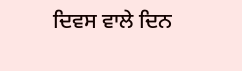ਦਿਵਸ ਵਾਲੇ ਦਿਨ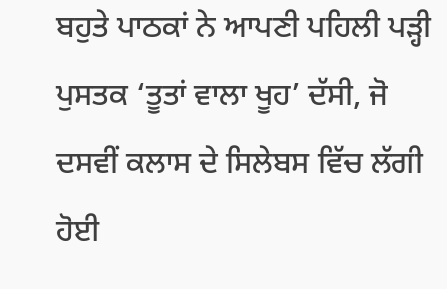ਬਹੁਤੇ ਪਾਠਕਾਂ ਨੇ ਆਪਣੀ ਪਹਿਲੀ ਪੜ੍ਹੀ ਪੁਸਤਕ ‘ਤੂਤਾਂ ਵਾਲਾ ਖੂਹ’ ਦੱਸੀ, ਜੋ ਦਸਵੀਂ ਕਲਾਸ ਦੇ ਸਿਲੇਬਸ ਵਿੱਚ ਲੱਗੀ ਹੋਈ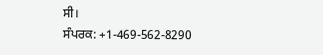ਸੀ।
ਸੰਪਰਕ: +1-469-562-8290